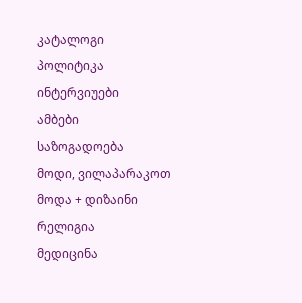კატალოგი
პოლიტიკა
ინტერვიუები
ამბები
საზოგადოება
მოდი, ვილაპარაკოთ
მოდა + დიზაინი
რელიგია
მედიცინა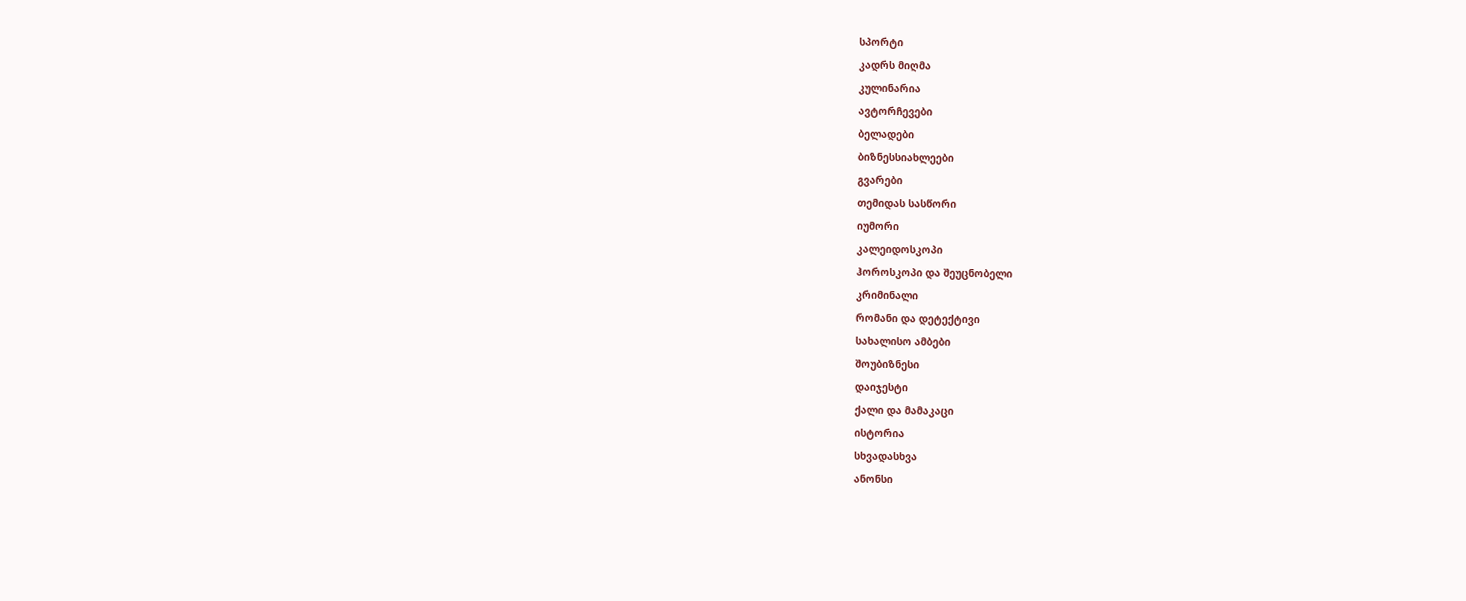სპორტი
კადრს მიღმა
კულინარია
ავტორჩევები
ბელადები
ბიზნესსიახლეები
გვარები
თემიდას სასწორი
იუმორი
კალეიდოსკოპი
ჰოროსკოპი და შეუცნობელი
კრიმინალი
რომანი და დეტექტივი
სახალისო ამბები
შოუბიზნესი
დაიჯესტი
ქალი და მამაკაცი
ისტორია
სხვადასხვა
ანონსი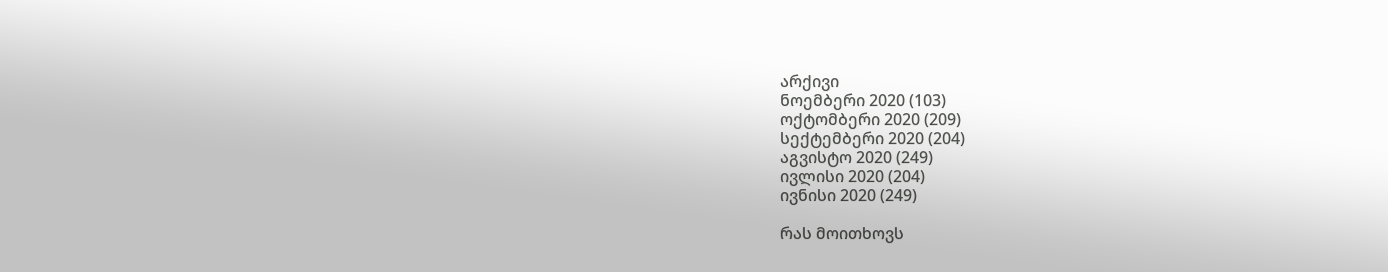არქივი
ნოემბერი 2020 (103)
ოქტომბერი 2020 (209)
სექტემბერი 2020 (204)
აგვისტო 2020 (249)
ივლისი 2020 (204)
ივნისი 2020 (249)

რას მოითხოვს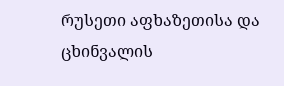რუსეთი აფხაზეთისა და ცხინვალის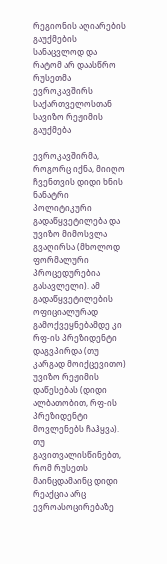რეგიონის აღიარების გაუქმების სანაცვლოდ და რატომ არ დაასწრო რუსეთმა ევროკავშირს საქართველოსთან სავიზო რეჟიმის გაუქმება

ევროკავშირმა, როგორც იქნა, მიიღო ჩვენთვის დიდი ხნის ნანატრი პოლიტიკური გადაწყვეტილება და უვიზო მიმოსვლა გვაღირსა (მხოლოდ ფორმალური პროცედურებია გასავლელი). ამ გადაწყვეტილების ოფიციალურად გამოქვეყნებამდე კი რფ-ის პრეზიდენტი დაგვპირდა (თუ კარგად მოიქცევითო) უვიზო რეჟიმის დაწესებას (დიდი ალბათობით, რფ-ის პრეზიდენტი მოვლენებს ჩაჰყვა). თუ გავითვალისწინებთ, რომ რუსეთს მაინცდამაინც დიდი რეაქცია არც ევროასოცირებაზე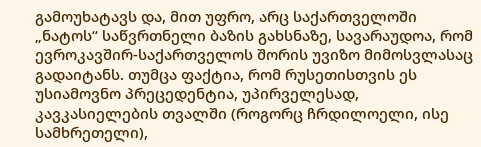გამოუხატავს და, მით უფრო, არც საქართველოში „ნატოს“ საწვრთნელი ბაზის გახსნაზე, სავარაუდოა, რომ ევროკავშირ-საქართველოს შორის უვიზო მიმოსვლასაც გადაიტანს. თუმცა ფაქტია, რომ რუსეთისთვის ეს უსიამოვნო პრეცედენტია, უპირველესად, კავკასიელების თვალში (როგორც ჩრდილოელი, ისე სამხრეთელი),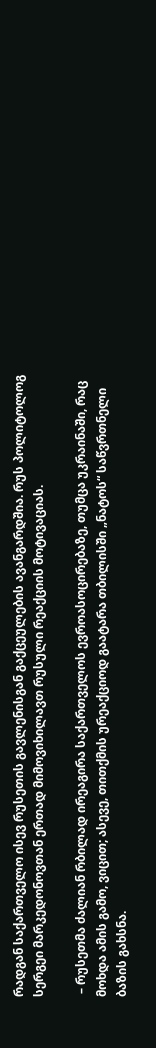რადგან საქართველო ისევ რუსეთის გავლენისგან გაქცეულების ავანგარდშია. რუს პოლიტოლოგ სერგეი მარკედონოვთან ერთად მიმოვიხილავთ რუსული რეაქციის მოტივაციას.

 – რუსეთმა ძალიან რბილად ირეაგირა საქართველოს ევროასოცირებაზე, თუმცა უკრაინაში, რაც მოხდა ამის გამო, ვიცით; ასევე, თითქმის ურეაქციოდ გაატარა თბილისში „ნატოს“ საწვრთნელი ბაზის გახსნა.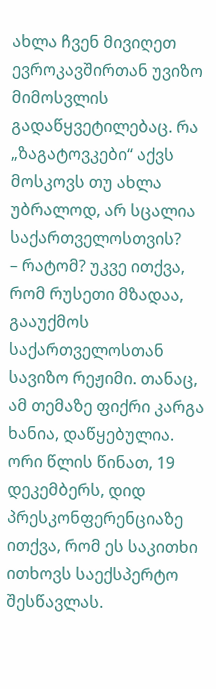ახლა ჩვენ მივიღეთ ევროკავშირთან უვიზო მიმოსვლის გადაწყვეტილებაც. რა „ზაგატოვკები“ აქვს მოსკოვს თუ ახლა უბრალოდ, არ სცალია საქართველოსთვის?
– რატომ? უკვე ითქვა, რომ რუსეთი მზადაა, გააუქმოს საქართველოსთან სავიზო რეჟიმი. თანაც, ამ თემაზე ფიქრი კარგა ხანია, დაწყებულია. ორი წლის წინათ, 19 დეკემბერს, დიდ პრესკონფერენციაზე ითქვა, რომ ეს საკითხი ითხოვს საექსპერტო შესწავლას.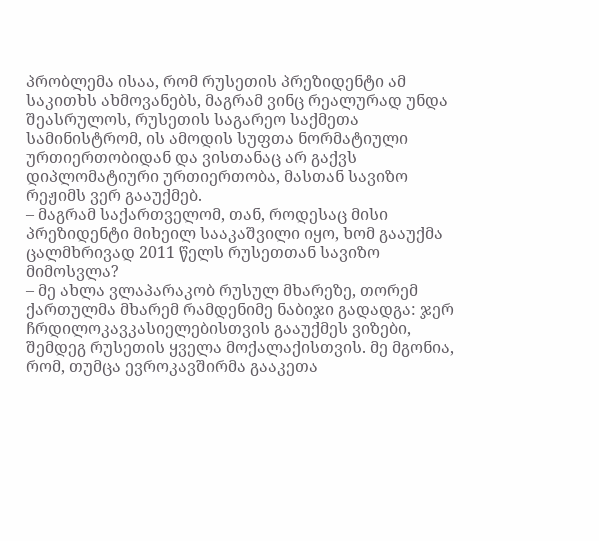პრობლემა ისაა, რომ რუსეთის პრეზიდენტი ამ საკითხს ახმოვანებს, მაგრამ ვინც რეალურად უნდა შეასრულოს, რუსეთის საგარეო საქმეთა სამინისტრომ, ის ამოდის სუფთა ნორმატიული ურთიერთობიდან და ვისთანაც არ გაქვს დიპლომატიური ურთიერთობა, მასთან სავიზო რეჟიმს ვერ გააუქმებ.
– მაგრამ საქართველომ, თან, როდესაც მისი პრეზიდენტი მიხეილ სააკაშვილი იყო, ხომ გააუქმა ცალმხრივად 2011 წელს რუსეთთან სავიზო მიმოსვლა?
– მე ახლა ვლაპარაკობ რუსულ მხარეზე, თორემ ქართულმა მხარემ რამდენიმე ნაბიჯი გადადგა: ჯერ ჩრდილოკავკასიელებისთვის გააუქმეს ვიზები, შემდეგ რუსეთის ყველა მოქალაქისთვის. მე მგონია, რომ, თუმცა ევროკავშირმა გააკეთა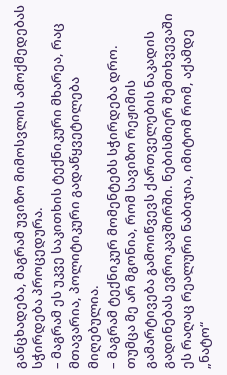განცხადება, მაგრამ უვიზო მიმოსვლის ამოქმედებას სჭირდება პროცედურა.
– მაგრამ ეს უკვე საკითხის ტექნიკური მხარეა, რაც მთავარია, პოლიტიკური გადაწყვეტილება მიღებულია.
– მაგრამ ტექნიკურ მომენტებს სჭირდება დრო. თუმცა მე არ მგონია, რომ სავიზო რეჟიმის გამარტივება გამოიწვევს ქართველების ნაკადის გადინებას ევროკავშირში. ნებისმიერ შემთხვევაში ეს რაღაც რეალური ნაბიჯია, იმიტომ რომ, აქამდე „ნატო“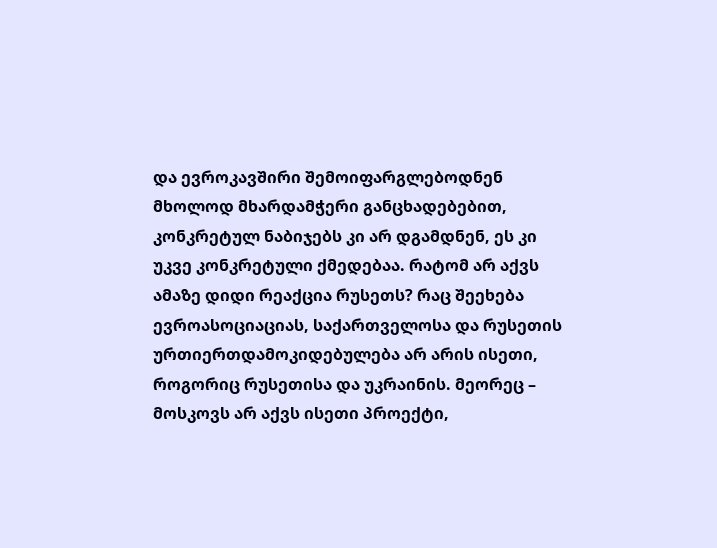და ევროკავშირი შემოიფარგლებოდნენ მხოლოდ მხარდამჭერი განცხადებებით, კონკრეტულ ნაბიჯებს კი არ დგამდნენ, ეს კი უკვე კონკრეტული ქმედებაა. რატომ არ აქვს ამაზე დიდი რეაქცია რუსეთს? რაც შეეხება ევროასოციაციას, საქართველოსა და რუსეთის ურთიერთდამოკიდებულება არ არის ისეთი, როგორიც რუსეთისა და უკრაინის. მეორეც –  მოსკოვს არ აქვს ისეთი პროექტი,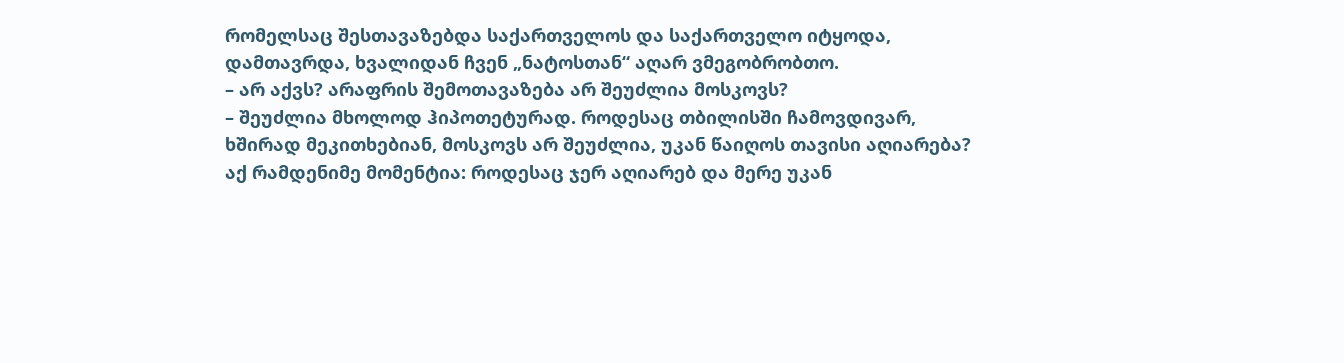რომელსაც შესთავაზებდა საქართველოს და საქართველო იტყოდა, დამთავრდა, ხვალიდან ჩვენ „ნატოსთან“ აღარ ვმეგობრობთო.
– არ აქვს? არაფრის შემოთავაზება არ შეუძლია მოსკოვს?
– შეუძლია მხოლოდ ჰიპოთეტურად. როდესაც თბილისში ჩამოვდივარ, ხშირად მეკითხებიან, მოსკოვს არ შეუძლია, უკან წაიღოს თავისი აღიარება? აქ რამდენიმე მომენტია: როდესაც ჯერ აღიარებ და მერე უკან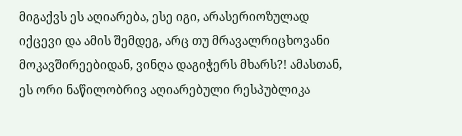მიგაქვს ეს აღიარება, ესე იგი, არასერიოზულად იქცევი და ამის შემდეგ, არც თუ მრავალრიცხოვანი მოკავშირეებიდან, ვინღა დაგიჭერს მხარს?! ამასთან, ეს ორი ნაწილობრივ აღიარებული რესპუბლიკა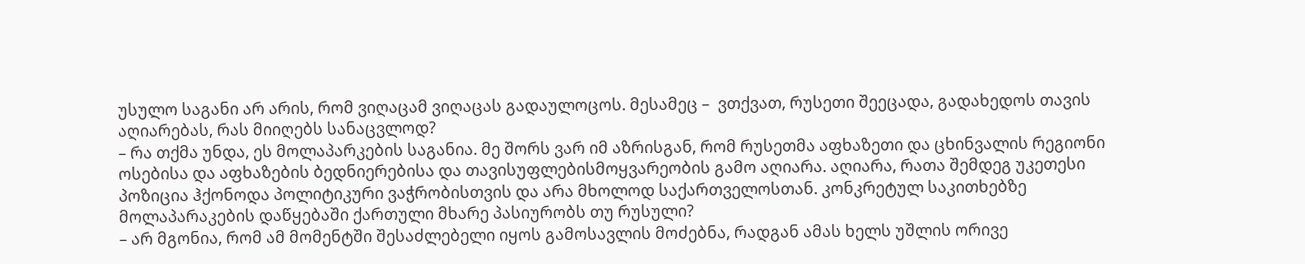უსულო საგანი არ არის, რომ ვიღაცამ ვიღაცას გადაულოცოს. მესამეც –  ვთქვათ, რუსეთი შეეცადა, გადახედოს თავის აღიარებას, რას მიიღებს სანაცვლოდ?
– რა თქმა უნდა, ეს მოლაპარკების საგანია. მე შორს ვარ იმ აზრისგან, რომ რუსეთმა აფხაზეთი და ცხინვალის რეგიონი ოსებისა და აფხაზების ბედნიერებისა და თავისუფლებისმოყვარეობის გამო აღიარა. აღიარა, რათა შემდეგ უკეთესი პოზიცია ჰქონოდა პოლიტიკური ვაჭრობისთვის და არა მხოლოდ საქართველოსთან. კონკრეტულ საკითხებზე მოლაპარაკების დაწყებაში ქართული მხარე პასიურობს თუ რუსული?
– არ მგონია, რომ ამ მომენტში შესაძლებელი იყოს გამოსავლის მოძებნა, რადგან ამას ხელს უშლის ორივე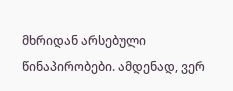მხრიდან არსებული წინაპირობები. ამდენად, ვერ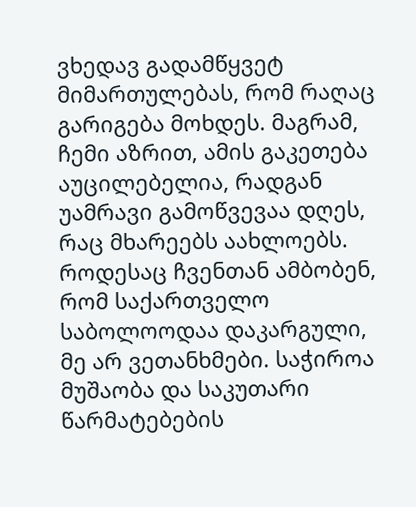ვხედავ გადამწყვეტ მიმართულებას, რომ რაღაც გარიგება მოხდეს. მაგრამ, ჩემი აზრით, ამის გაკეთება აუცილებელია, რადგან უამრავი გამოწვევაა დღეს, რაც მხარეებს აახლოებს. როდესაც ჩვენთან ამბობენ, რომ საქართველო საბოლოოდაა დაკარგული, მე არ ვეთანხმები. საჭიროა მუშაობა და საკუთარი წარმატებების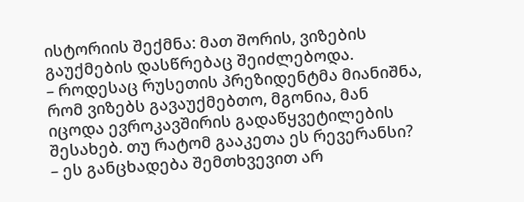ისტორიის შექმნა: მათ შორის, ვიზების გაუქმების დასწრებაც შეიძლებოდა.
– როდესაც რუსეთის პრეზიდენტმა მიანიშნა, რომ ვიზებს გავაუქმებთო, მგონია, მან იცოდა ევროკავშირის გადაწყვეტილების შესახებ. თუ რატომ გააკეთა ეს რევერანსი?
– ეს განცხადება შემთხვევით არ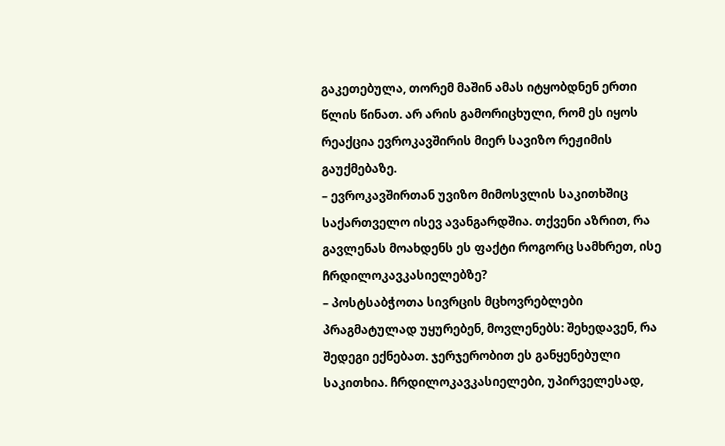გაკეთებულა, თორემ მაშინ ამას იტყობდნენ ერთი წლის წინათ. არ არის გამორიცხული, რომ ეს იყოს რეაქცია ევროკავშირის მიერ სავიზო რეჟიმის გაუქმებაზე.
– ევროკავშირთან უვიზო მიმოსვლის საკითხშიც საქართველო ისევ ავანგარდშია. თქვენი აზრით, რა გავლენას მოახდენს ეს ფაქტი როგორც სამხრეთ, ისე ჩრდილოკავკასიელებზე?
– პოსტსაბჭოთა სივრცის მცხოვრებლები პრაგმატულად უყურებენ, მოვლენებს: შეხედავენ, რა შედეგი ექნებათ. ჯერჯერობით ეს განყენებული საკითხია. ჩრდილოკავკასიელები, უპირველესად,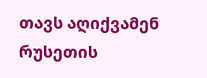თავს აღიქვამენ რუსეთის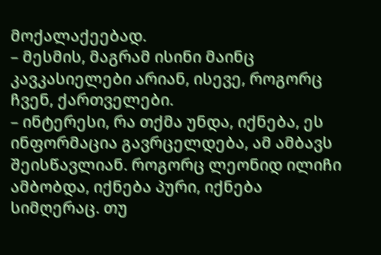მოქალაქეებად.
– მესმის, მაგრამ ისინი მაინც კავკასიელები არიან, ისევე, როგორც ჩვენ, ქართველები.
– ინტერესი, რა თქმა უნდა, იქნება, ეს ინფორმაცია გავრცელდება, ამ ამბავს შეისწავლიან. როგორც ლეონიდ ილიჩი ამბობდა, იქნება პური, იქნება სიმღერაც. თუ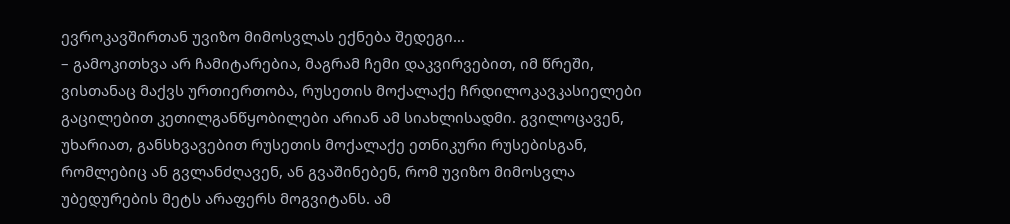ევროკავშირთან უვიზო მიმოსვლას ექნება შედეგი…
– გამოკითხვა არ ჩამიტარებია, მაგრამ ჩემი დაკვირვებით, იმ წრეში, ვისთანაც მაქვს ურთიერთობა, რუსეთის მოქალაქე ჩრდილოკავკასიელები გაცილებით კეთილგანწყობილები არიან ამ სიახლისადმი. გვილოცავენ, უხარიათ, განსხვავებით რუსეთის მოქალაქე ეთნიკური რუსებისგან, რომლებიც ან გვლანძღავენ, ან გვაშინებენ, რომ უვიზო მიმოსვლა უბედურების მეტს არაფერს მოგვიტანს. ამ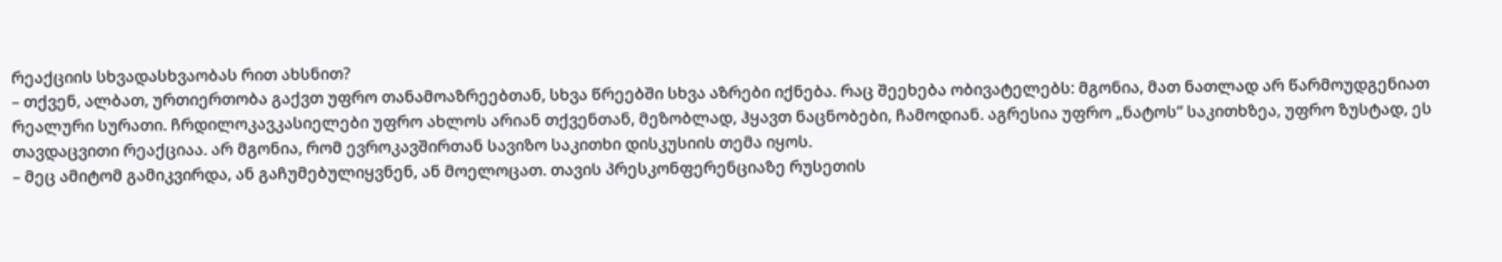რეაქციის სხვადასხვაობას რით ახსნით?
– თქვენ, ალბათ, ურთიერთობა გაქვთ უფრო თანამოაზრეებთან, სხვა წრეებში სხვა აზრები იქნება. რაც შეეხება ობივატელებს: მგონია, მათ ნათლად არ წარმოუდგენიათ რეალური სურათი. ჩრდილოკავკასიელები უფრო ახლოს არიან თქვენთან, მეზობლად, ჰყავთ ნაცნობები, ჩამოდიან. აგრესია უფრო „ნატოს“ საკითხზეა, უფრო ზუსტად, ეს თავდაცვითი რეაქციაა. არ მგონია, რომ ევროკავშირთან სავიზო საკითხი დისკუსიის თემა იყოს.
– მეც ამიტომ გამიკვირდა, ან გაჩუმებულიყვნენ, ან მოელოცათ. თავის პრესკონფერენციაზე რუსეთის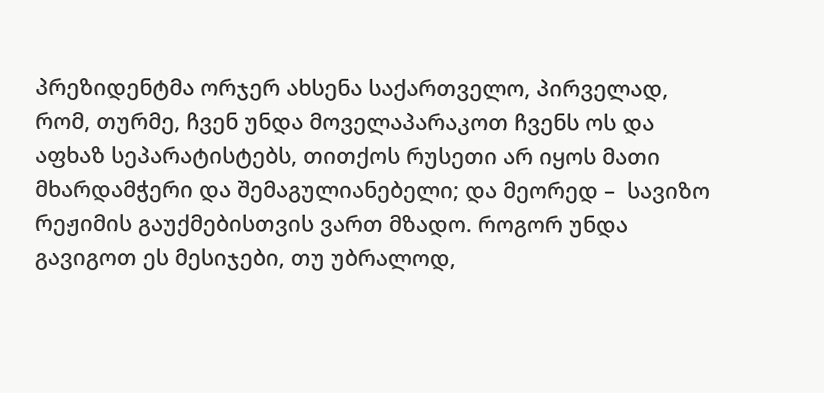პრეზიდენტმა ორჯერ ახსენა საქართველო, პირველად, რომ, თურმე, ჩვენ უნდა მოველაპარაკოთ ჩვენს ოს და აფხაზ სეპარატისტებს, თითქოს რუსეთი არ იყოს მათი მხარდამჭერი და შემაგულიანებელი; და მეორედ –  სავიზო რეჟიმის გაუქმებისთვის ვართ მზადო. როგორ უნდა გავიგოთ ეს მესიჯები, თუ უბრალოდ,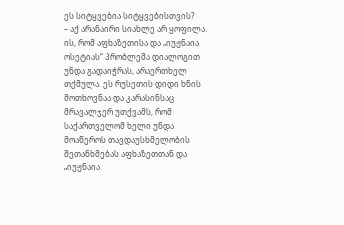ეს სიტყვებია სიტყვებისთვის?
– აქ არანაირი სიახლე არ ყოფილა. ის, რომ აფხაზეთისა და „იუჟნაია ოსეტიას“ პრობლემა დიალოგით უნდა გადაიჭრას, არაერთხელ თქმულა. ეს რუსეთის დიდი ხნის მოთხოვნაა და კარასინსაც მრავალჯერ უთქვამს, რომ საქართველომ ხელი უნდა მოაწეროს თავდაუსხმელობის შეთანხმებას აფხაზეთთან და „იუჟნაია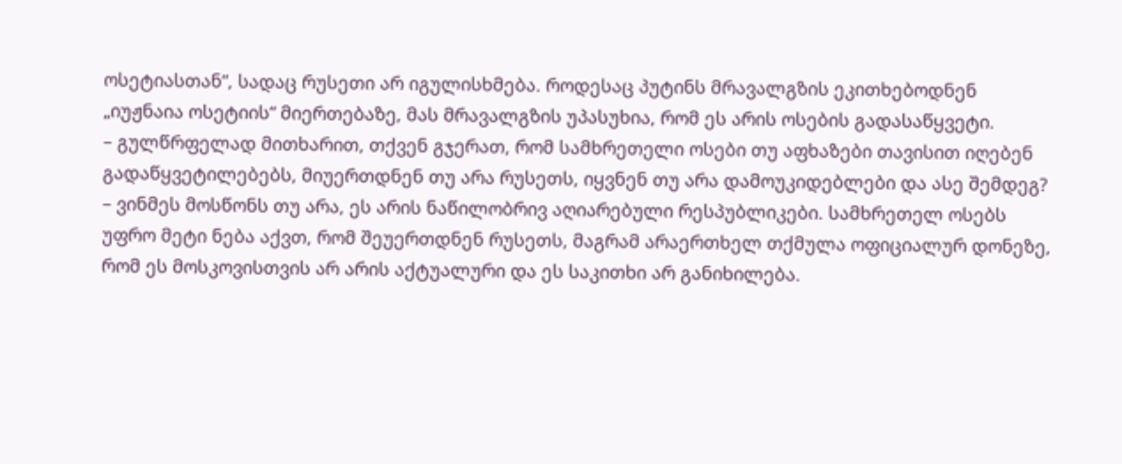ოსეტიასთან“, სადაც რუსეთი არ იგულისხმება. როდესაც პუტინს მრავალგზის ეკითხებოდნენ „იუჟნაია ოსეტიის“ მიერთებაზე, მას მრავალგზის უპასუხია, რომ ეს არის ოსების გადასაწყვეტი.
– გულწრფელად მითხარით, თქვენ გჯერათ, რომ სამხრეთელი ოსები თუ აფხაზები თავისით იღებენ გადაწყვეტილებებს, მიუერთდნენ თუ არა რუსეთს, იყვნენ თუ არა დამოუკიდებლები და ასე შემდეგ?
– ვინმეს მოსწონს თუ არა, ეს არის ნაწილობრივ აღიარებული რესპუბლიკები. სამხრეთელ ოსებს უფრო მეტი ნება აქვთ, რომ შეუერთდნენ რუსეთს, მაგრამ არაერთხელ თქმულა ოფიციალურ დონეზე, რომ ეს მოსკოვისთვის არ არის აქტუალური და ეს საკითხი არ განიხილება.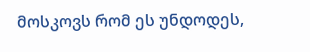მოსკოვს რომ ეს უნდოდეს,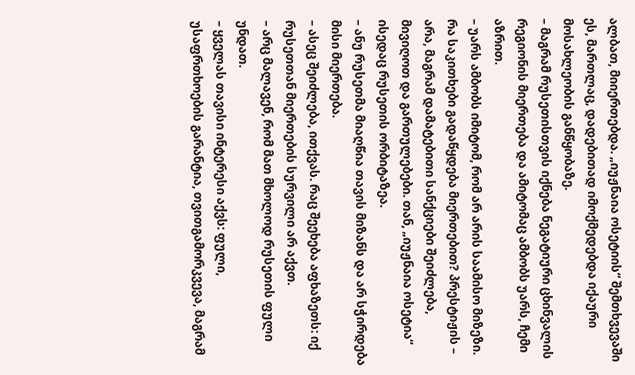ალბათ, მიიერთებდა. „იუჟნაია ოსეტიის“ შემთხვევაში ეს, მართლაც, დადებითად იმოქმედებდა იქაური მოსახლეობის განწყობაზე.
– მაგრამ რუსეთისთვის იქნება ნეგატიური ცხინვალის რეგიონის მიერთება და ამიტომაც ამბობს უარს, ჩემი აზრით.
– უარს ამბობს იმიტომ, რომ არ არის საამისო მიზეზი. რა საკითხები გადაწყდება მიერთებით? პრესტიჟის –  არა, მაგრამ დამატებითი სანქციები შეიძლება, მივიღოთ და გართულებები. თან, „იუჟნაია ოსეტია“ ისედაც რუსეთის ორბიტაზეა.
– ანუ რუსეთმა მიაღწია თავის მიზანს და არ სჭირდება მისი მიერთება.
– ასეც შეიძლება, ითქვას. რაც შეეხება აფხაზეთს: იქ რუსეთთან მიერთების სურვილი არ აქვთ.
– არც მალავენ, რომ მათ მხოლოდ რუსეთის ფული უნდათ.
– ყველას თავისი ინტერესი აქვს: ფული, უსაფრთხოების გარანტია, თვითგამორკვევა, მაგრამ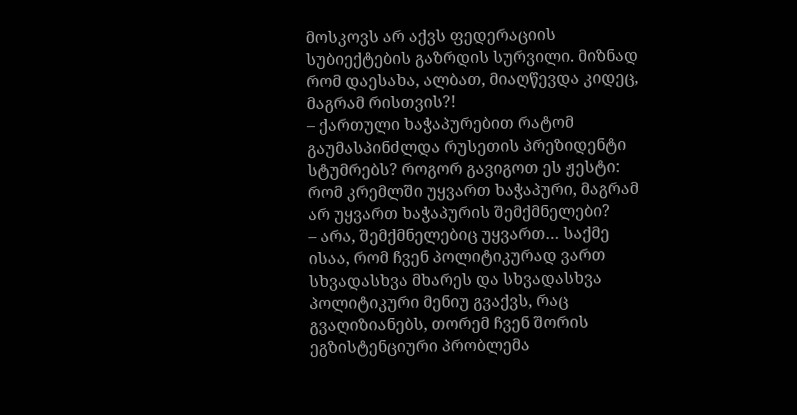მოსკოვს არ აქვს ფედერაციის სუბიექტების გაზრდის სურვილი. მიზნად რომ დაესახა, ალბათ, მიაღწევდა კიდეც, მაგრამ რისთვის?!
– ქართული ხაჭაპურებით რატომ გაუმასპინძლდა რუსეთის პრეზიდენტი სტუმრებს? როგორ გავიგოთ ეს ჟესტი: რომ კრემლში უყვართ ხაჭაპური, მაგრამ არ უყვართ ხაჭაპურის შემქმნელები?
– არა, შემქმნელებიც უყვართ… საქმე ისაა, რომ ჩვენ პოლიტიკურად ვართ სხვადასხვა მხარეს და სხვადასხვა პოლიტიკური მენიუ გვაქვს, რაც გვაღიზიანებს, თორემ ჩვენ შორის ეგზისტენციური პრობლემა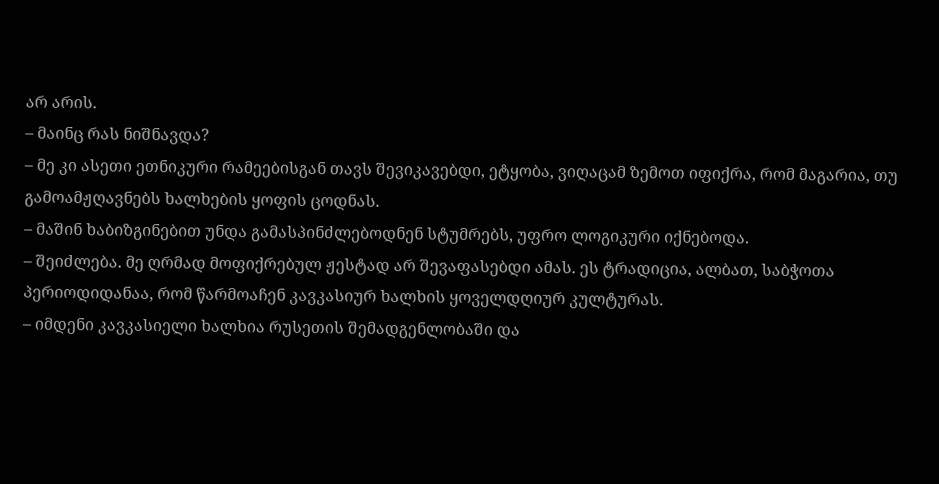არ არის.
– მაინც რას ნიშნავდა?
– მე კი ასეთი ეთნიკური რამეებისგან თავს შევიკავებდი, ეტყობა, ვიღაცამ ზემოთ იფიქრა, რომ მაგარია, თუ  გამოამჟღავნებს ხალხების ყოფის ცოდნას.
– მაშინ ხაბიზგინებით უნდა გამასპინძლებოდნენ სტუმრებს, უფრო ლოგიკური იქნებოდა.
– შეიძლება. მე ღრმად მოფიქრებულ ჟესტად არ შევაფასებდი ამას. ეს ტრადიცია, ალბათ, საბჭოთა პერიოდიდანაა, რომ წარმოაჩენ კავკასიურ ხალხის ყოველდღიურ კულტურას.
– იმდენი კავკასიელი ხალხია რუსეთის შემადგენლობაში და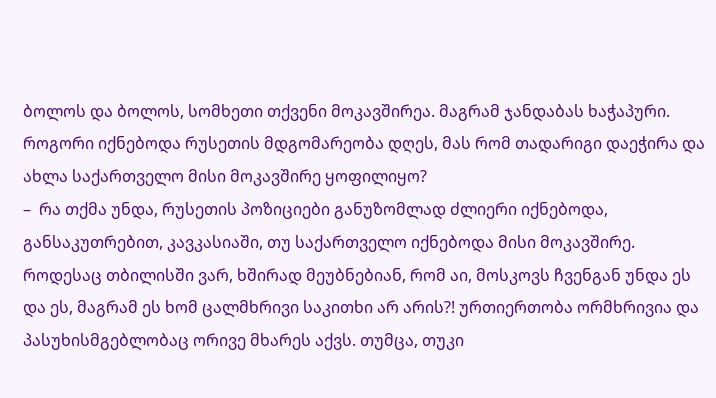ბოლოს და ბოლოს, სომხეთი თქვენი მოკავშირეა. მაგრამ ჯანდაბას ხაჭაპური. როგორი იქნებოდა რუსეთის მდგომარეობა დღეს, მას რომ თადარიგი დაეჭირა და ახლა საქართველო მისი მოკავშირე ყოფილიყო?
–  რა თქმა უნდა, რუსეთის პოზიციები განუზომლად ძლიერი იქნებოდა, განსაკუთრებით, კავკასიაში, თუ საქართველო იქნებოდა მისი მოკავშირე. როდესაც თბილისში ვარ, ხშირად მეუბნებიან, რომ აი, მოსკოვს ჩვენგან უნდა ეს და ეს, მაგრამ ეს ხომ ცალმხრივი საკითხი არ არის?! ურთიერთობა ორმხრივია და პასუხისმგებლობაც ორივე მხარეს აქვს. თუმცა, თუკი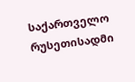საქართველო რუსეთისადმი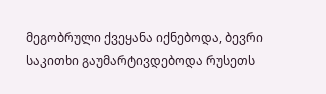მეგობრული ქვეყანა იქნებოდა, ბევრი საკითხი გაუმარტივდებოდა რუსეთს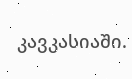კავკასიაში.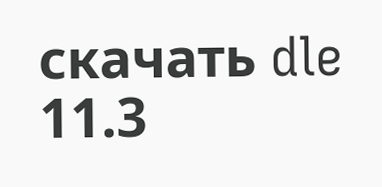скачать dle 11.3